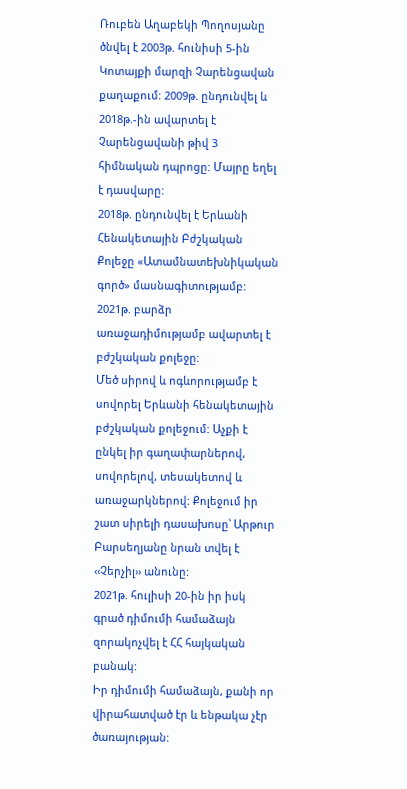Ռուբեն Աղաբեկի Պողոսյանը ծնվել է 2003թ. հունիսի 5-ին Կոտայքի մարզի Չարենցավան քաղաքում: 2009թ. ընդունվել և 2018թ.-ին ավարտել է Չարենցավանի թիվ 3 հիմնական դպրոցը: Մայրը եղել է դասվարը:
2018թ. ընդունվել է Երևանի Հենակետային Բժշկական Քոլեջը «Ատամնատեխնիկական գործ» մասնագիտությամբ: 2021թ. բարձր առաջադիմությամբ ավարտել է բժշկական քոլեջը:
Մեծ սիրով և ոգևորությամբ է սովորել Երևանի հենակետային բժշկական քոլեջում: Աչքի է ընկել իր գաղափարներով, սովորելով, տեսակետով և առաջարկներով: Քոլեջում իր շատ սիրելի դասախոսը՝ Արթուր Բարսեղյանը նրան տվել է ‹‹Չերչիլ›› անունը:
2021թ. հուլիսի 20-ին իր իսկ գրած դիմումի համաձայն զորակոչվել է ՀՀ հայկական բանակ:
Իր դիմումի համաձայն, քանի որ վիրահատված էր և ենթակա չէր ծառայության: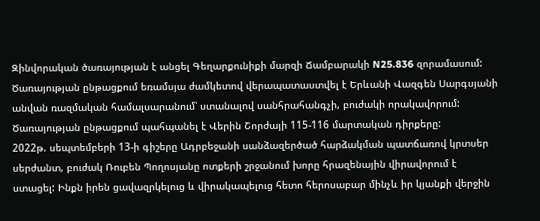Զինվորական ծառայության է անցել Գեղարքունիքի մարզի Ճամբարակի N25.836 զորամասում: Ծառայության ընթացքում եռամսյա ժամկետով վերապատաստվել է Երևանի Վազգեն Սարգսյանի անվան ռազմական համալսարանում՝ ստանալով սանհրահանգչի, բուժակի որակավորում:
Ծառայության ընթացքում պահպանել է Վերին Շորժայի 115-116 մարտական դիրքերը:
2022թ. սեպտեմբերի 13-ի գիշերը Ադրբեջանի սանձազերծած հարձակման պատճառով կրտսեր սերժանտ, բուժակ Ռուբեն Պողոսյանը ոտքերի շրջանում խորը հրազենային վիրավորում է ստացել: Ինքն իրեն ցավազրկելուց և վիրակապելուց հետո հերոսաբար մինչև իր կյանքի վերջին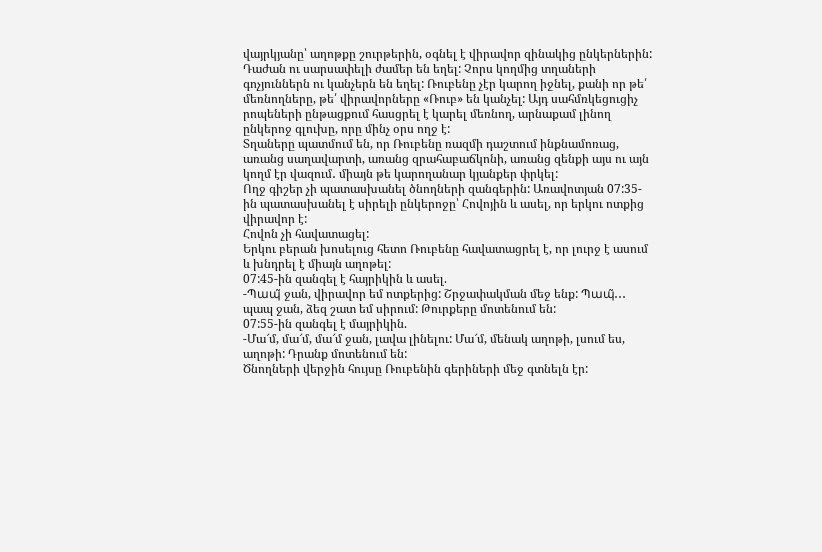վայրկյանը՝ աղոթքը շուրթերին, օգնել է վիրավոր զինակից ընկերներին:
Դաժան ու սարսափելի ժամեր են եղել: Չորս կողմից տղաների գոչյուններն ու կանչերն են եղել: Ռուբենը չէր կարող իջնել, քանի որ թե՛ մեռնողները, թե՛ վիրավորները «Ռուբ» են կանչել: Այդ սահմռկեցուցիչ րոպեների ընթացքում հասցրել է կարել մեռնող, արնաքամ լինող ընկերոջ գլուխը, որը մինչ օրս ողջ է:
Տղաները պատմում են, որ Ռուբենը ռազմի դաշտում ինքնամոռաց, առանց սաղավարտի, առանց զրահաբաճկոնի, առանց զենքի այս ու այն կողմ էր վազում․ միայն թե կարողանար կյանքեր փրկել:
Ողջ գիշեր չի պատասխանել ծնողների զանգերին: Առավոտյան 07:35-ին պատասխանել է սիրելի ընկերոջը՝ Հովոյին և ասել, որ երկու ոտքից վիրավոր է:
Հովոն չի հավատացել:
Երկու բերան խոսելուց հետո Ռուբենը հավատացրել է, որ լուրջ է ասում և խնդրել է միայն աղոթել:
07:45-ին զանգել է հայրիկին և ասել.
-Պապ̃ ջան, վիրավոր եմ ոտքերից: Շրջափակման մեջ ենք: Պապ̃․․․ պապ ջան, ձեզ շատ եմ սիրում: Թուրքերը մոտենում են:
07:55-ին զանգել է մայրիկին.
-Մա՜մ, մա՜մ, մա՜մ ջան, լավա լինելու: Մա՜մ, մենակ աղոթի, լսում ես, աղոթի: Դրանք մոտենում են:
Ծնողների վերջին հույսը Ռուբենին գերիների մեջ գտնելն էր: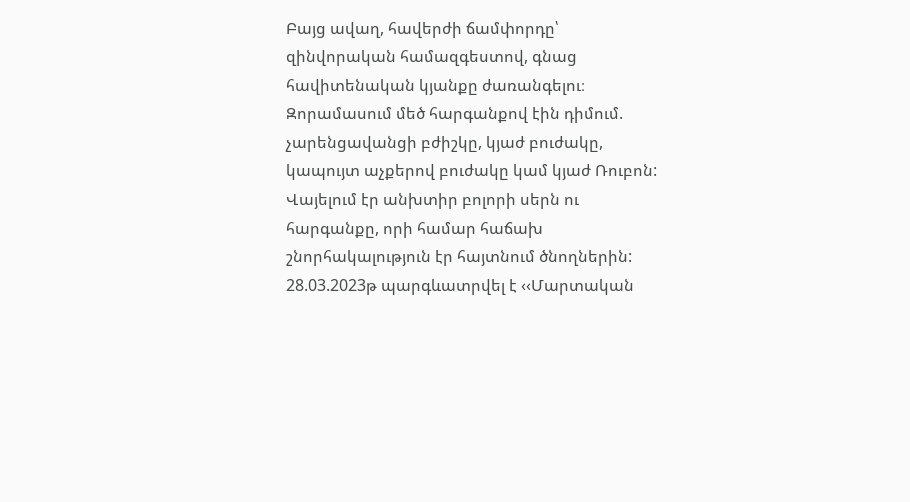Բայց ավաղ, հավերժի ճամփորդը՝ զինվորական համազգեստով, գնաց հավիտենական կյանքը ժառանգելու։
Զորամասում մեծ հարգանքով էին դիմում. չարենցավանցի բժիշկը, կյաժ բուժակը, կապույտ աչքերով բուժակը կամ կյաժ Ռուբոն: Վայելում էր անխտիր բոլորի սերն ու հարգանքը, որի համար հաճախ շնորհակալություն էր հայտնում ծնողներին:
28.03.2023թ պարգևատրվել է ‹‹Մարտական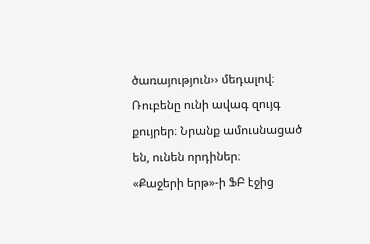ծառայություն›› մեդալով։
Ռուբենը ունի ավագ զույգ քույրեր։ Նրանք ամուսնացած են, ունեն որդիներ։
«Քաջերի երթ»-ի ՖԲ էջից